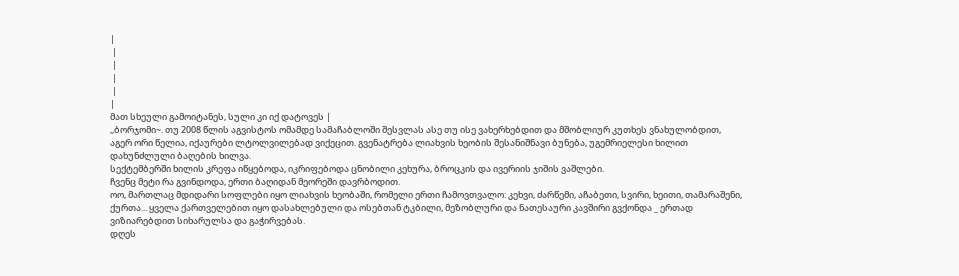|
 |
 |
 |
 |
|
მათ სხეული გამოიტანეს, სული კი იქ დატოვეს |
,,ბორჯომი~. თუ 2008 წლის აგვისტოს ომამდე სამაჩაბლოში შესვლას ასე თუ ისე ვახერხებდით და მშობლიურ კუთხეს ვნახულობდით, აგერ ორი წელია, იქაურები ლტოლვილებად ვიქეცით. გვენატრება ლიახვის ხეობის შესანიშნავი ბუნება, უგემრიელესი ხილით დახუნძლული ბაღების ხილვა.
სექტემბერში ხილის კრეფა იწყებოდა, იკრიფებოდა ცნობილი კეხურა, ბროცკის და ივერიის ჯიშის ვაშლები.
ჩვენც მეტი რა გვინდოდა, ერთი ბაღიდან მეორეში დავრბოდით.
ოო, მართლაც მდიდარი სოფლები იყო ლიახვის ხეობაში, რომელი ერთი ჩამოვთვალო: კეხვი, ძარწემი, აჩაბეთი, სვირი, ხეითი, თამარაშენი, ქურთა... ყველა ქართველებით იყო დასახლებული და ოსებთან ტკბილი, მეზობლური და ნათესაური კავშირი გვქონდა _ ერთად ვიზიარებდით სიხარულსა და გაჭირვებას.
დღეს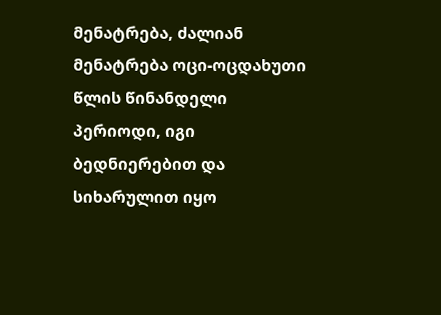მენატრება, ძალიან მენატრება ოცი-ოცდახუთი წლის წინანდელი პერიოდი, იგი ბედნიერებით და სიხარულით იყო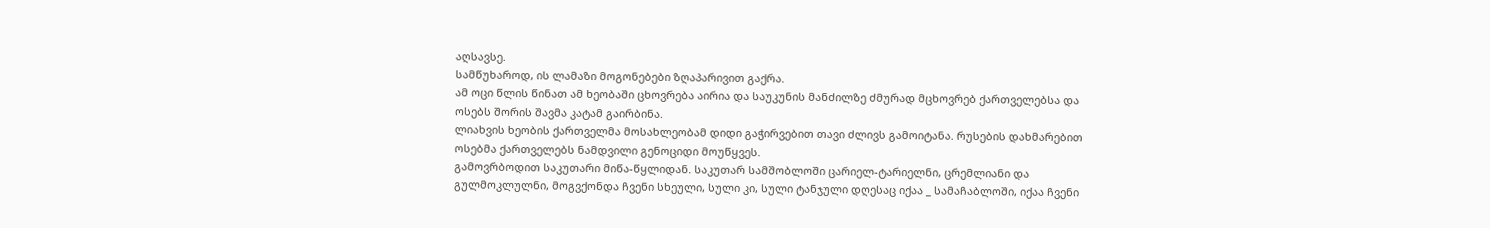აღსავსე.
სამწუხაროდ, ის ლამაზი მოგონებები ზღაპარივით გაქრა.
ამ ოცი წლის წინათ ამ ხეობაში ცხოვრება აირია და საუკუნის მანძილზე ძმურად მცხოვრებ ქართველებსა და ოსებს შორის შავმა კატამ გაირბინა.
ლიახვის ხეობის ქართველმა მოსახლეობამ დიდი გაჭირვებით თავი ძლივს გამოიტანა. რუსების დახმარებით ოსებმა ქართველებს ნამდვილი გენოციდი მოუწყვეს.
გამოვრბოდით საკუთარი მიწა-წყლიდან. საკუთარ სამშობლოში ცარიელ-ტარიელნი, ცრემლიანი და გულმოკლულნი, მოგვქონდა ჩვენი სხეული, სული კი, სული ტანჯული დღესაც იქაა _ სამაჩაბლოში, იქაა ჩვენი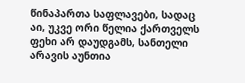წინაპართა საფლავები, სადაც აი, უკვე ორი წელია ქართველს ფეხი არ დაუდგამს, სანთელი არავის აუნთია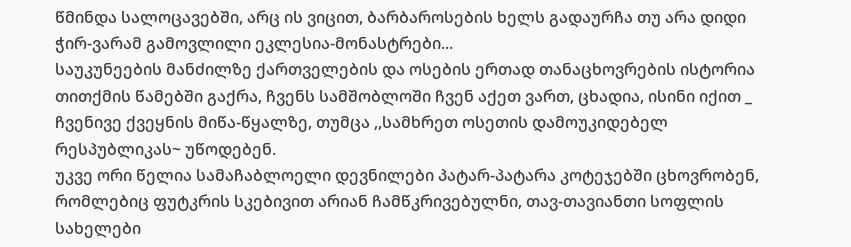წმინდა სალოცავებში, არც ის ვიცით, ბარბაროსების ხელს გადაურჩა თუ არა დიდი ჭირ-ვარამ გამოვლილი ეკლესია-მონასტრები...
საუკუნეების მანძილზე ქართველების და ოსების ერთად თანაცხოვრების ისტორია თითქმის წამებში გაქრა, ჩვენს სამშობლოში ჩვენ აქეთ ვართ, ცხადია, ისინი იქით _ ჩვენივე ქვეყნის მიწა-წყალზე, თუმცა ,,სამხრეთ ოსეთის დამოუკიდებელ რესპუბლიკას~ უწოდებენ.
უკვე ორი წელია სამაჩაბლოელი დევნილები პატარ-პატარა კოტეჯებში ცხოვრობენ, რომლებიც ფუტკრის სკებივით არიან ჩამწკრივებულნი, თავ-თავიანთი სოფლის სახელები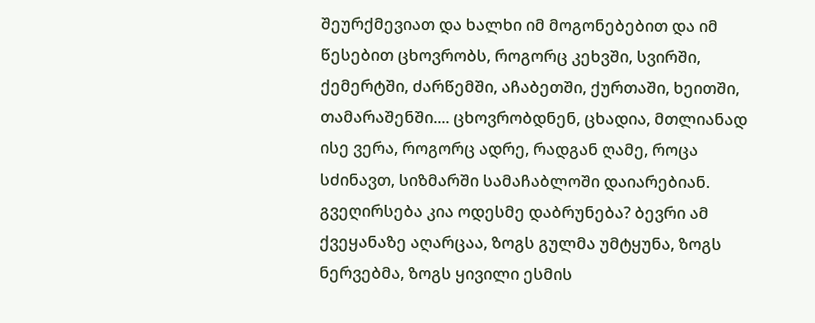შეურქმევიათ და ხალხი იმ მოგონებებით და იმ წესებით ცხოვრობს, როგორც კეხვში, სვირში, ქემერტში, ძარწემში, აჩაბეთში, ქურთაში, ხეითში, თამარაშენში.... ცხოვრობდნენ, ცხადია, მთლიანად ისე ვერა, როგორც ადრე, რადგან ღამე, როცა სძინავთ, სიზმარში სამაჩაბლოში დაიარებიან.
გვეღირსება კია ოდესმე დაბრუნება? ბევრი ამ ქვეყანაზე აღარცაა, ზოგს გულმა უმტყუნა, ზოგს ნერვებმა, ზოგს ყივილი ესმის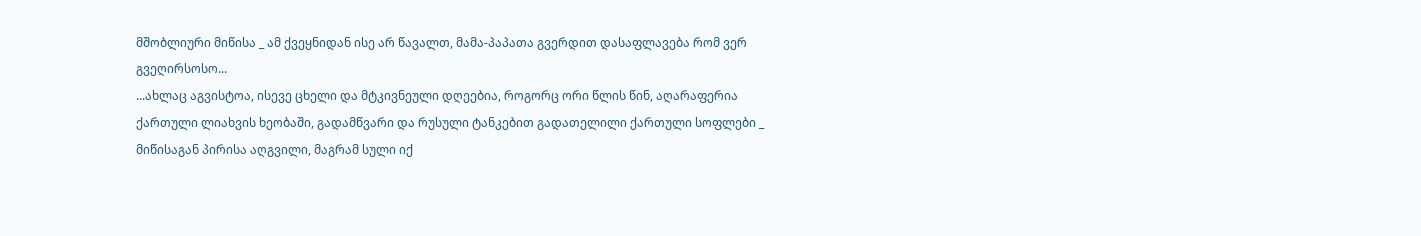მშობლიური მიწისა _ ამ ქვეყნიდან ისე არ წავალთ, მამა-პაპათა გვერდით დასაფლავება რომ ვერ გვეღირსოსო...
...ახლაც აგვისტოა, ისევე ცხელი და მტკივნეული დღეებია, როგორც ორი წლის წინ, აღარაფერია ქართული ლიახვის ხეობაში, გადამწვარი და რუსული ტანკებით გადათელილი ქართული სოფლები _ მიწისაგან პირისა აღგვილი, მაგრამ სული იქ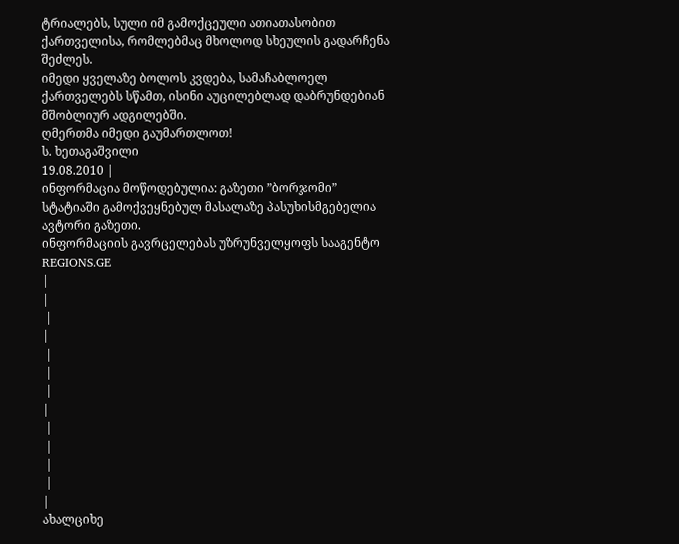ტრიალებს, სული იმ გამოქცეული ათიათასობით ქართველისა, რომლებმაც მხოლოდ სხეულის გადარჩენა შეძლეს.
იმედი ყველაზე ბოლოს კვდება, სამაჩაბლოელ ქართველებს სწამთ, ისინი აუცილებლად დაბრუნდებიან მშობლიურ ადგილებში.
ღმერთმა იმედი გაუმართლოთ!
ს. ხეთაგაშვილი
19.08.2010 |
ინფორმაცია მოწოდებულია: გაზეთი ”ბორჯომი”
სტატიაში გამოქვეყნებულ მასალაზე პასუხისმგებელია ავტორი გაზეთი.
ინფორმაციის გავრცელებას უზრუნველყოფს სააგენტო
REGIONS.GE
|
|
 |
|
 |
 |
 |
|
 |
 |
 |
 |
|
ახალციხე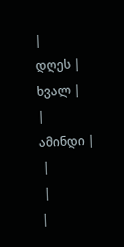|
დღეს |
ხვალ |
|
ამინდი |
 |
 |
|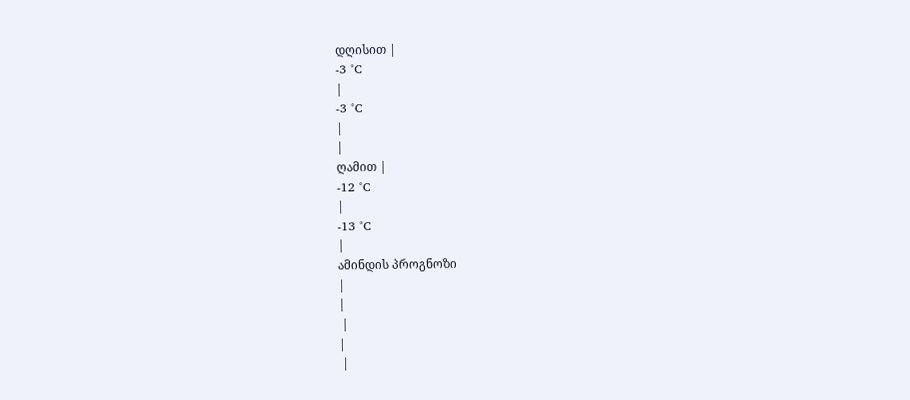დღისით |
-3 °C
|
-3 °C
|
|
ღამით |
-12 °C
|
-13 °C
|
ამინდის პროგნოზი
|
|
 |
|
 |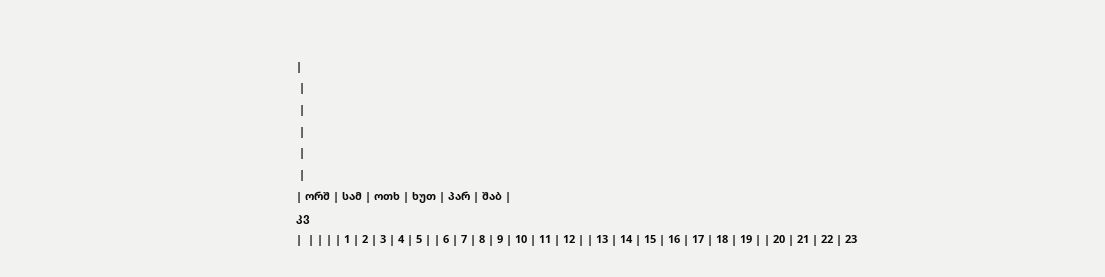|
 |
 |
 |
 |
 |
| ორშ | სამ | ოთხ | ხუთ | პარ | შაბ |
კვ
|  | | | | 1 | 2 | 3 | 4 | 5 | | 6 | 7 | 8 | 9 | 10 | 11 | 12 | | 13 | 14 | 15 | 16 | 17 | 18 | 19 | | 20 | 21 | 22 | 23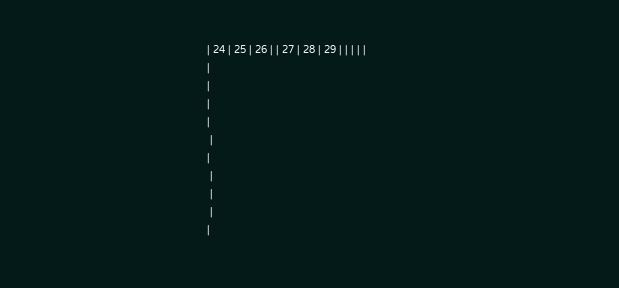| 24 | 25 | 26 | | 27 | 28 | 29 | | | | |
|
|
|
|
 |
|
 |
 |
 |
|